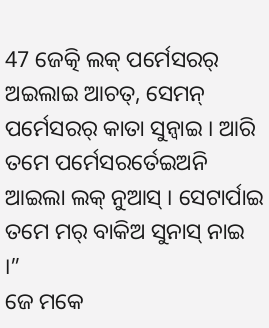47 ଜେତ୍କି ଲକ୍ ପର୍ମେସରର୍ ଅଇଲାଇ ଆଚତ୍, ସେମନ୍ ପର୍ମେସରର୍ କାତା ସୁନ୍ବାଇ । ଆରି ତମେ ପର୍ମେସରର୍ତେଇଅନି ଆଇଲା ଲକ୍ ନୁଆସ୍ । ସେଟାର୍ପାଇ ତମେ ମର୍ ବାକିଅ ସୁନାସ୍ ନାଇ ।”
ଜେ ମକେ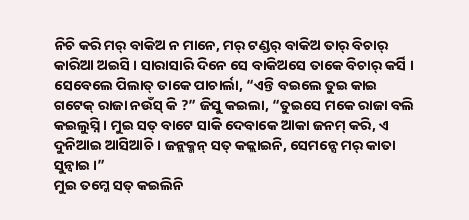ନିଚି କରି ମର୍ ବାକିଅ ନ ମାନେ, ମର୍ ଟଣ୍ଡର୍ ବାକିଅ ତାର୍ ବିଚାର୍ କାରିଆ ଅଇସି । ସାରାସାରି ଦିନେ ସେ ବାକିଅସେ ତାକେ ବିଚାର୍ କର୍ସି ।
ସେବେଲେ ପିଲାତ୍ ତାକେ ପାଚାର୍ଲା, “ଏନ୍ତି ବଇଲେ ତୁଇ କାଇ ଗଟେକ୍ ରାଜା ନଉଁସ୍ କି ?” ଜିସୁ କଇଲା, “ତୁଇସେ ମକେ ରାଜା ବଲି କଇଲୁସ୍ନି । ମୁଇ ସତ୍ ବାଟେ ସାକି ଦେବାକେ ଆକା ଜନମ୍ କରି, ଏ ଦୁନିଆଇ ଆସିଆଚି । ଜନ୍ଲକ୍ମନ୍ ସତ୍ କଜ୍ଲାଇନି, ସେମନ୍ସେ ମର୍ କାତା ସୁନ୍ବାଇ ।”
ମୁଇ ତମ୍କେ ସତ୍ କଇଲିନି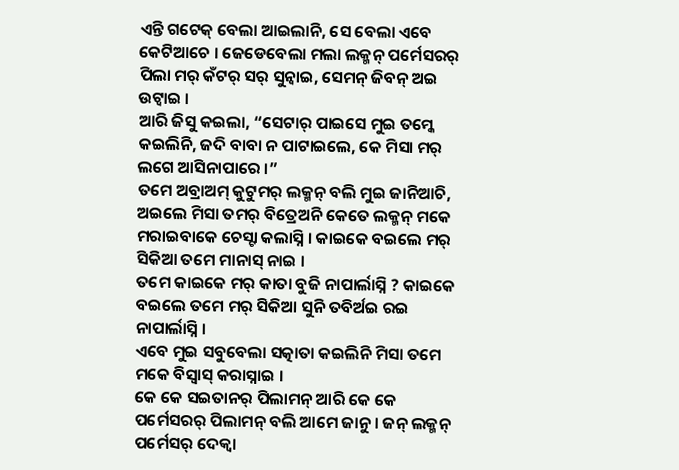ଏନ୍ତି ଗଟେକ୍ ବେଲା ଆଇଲାନି, ସେ ବେଲା ଏବେ କେଟିଆଚେ । ଜେଡେବେଲା ମଲା ଲକ୍ମନ୍ ପର୍ମେସରର୍ ପିଲା ମର୍ କଁଟର୍ ସର୍ ସୁନ୍ବାଇ, ସେମନ୍ ଜିବନ୍ ଅଇ ଉଟ୍ବାଇ ।
ଆରି ଜିସୁ କଇଲା, “ସେଟାର୍ ପାଇସେ ମୁଇ ତମ୍କେ କଇଲିନି, ଜଦି ବାବା ନ ପାଟାଇଲେ, କେ ମିସା ମର୍ ଲଗେ ଆସିନାପାରେ ।”
ତମେ ଅବ୍ରାଅମ୍ କୁଟୁମର୍ ଲକ୍ମନ୍ ବଲି ମୁଇ ଜାନିଆଚି, ଅଇଲେ ମିସା ତମର୍ ବିତ୍ରେଅନି କେତେ ଲକ୍ମନ୍ ମକେ ମରାଇବାକେ ଚେସ୍ଟା କଲାସ୍ନି । କାଇକେ ବଇଲେ ମର୍ ସିକିଆ ତମେ ମାନାସ୍ ନାଇ ।
ତମେ କାଇକେ ମର୍ କାତା ବୁଜି ନାପାର୍ଲାସ୍ନି ? କାଇକେ ବଇଲେ ତମେ ମର୍ ସିକିଆ ସୁନି ତବିର୍ଅଇ ରଇ ନାପାର୍ଲାସ୍ନି ।
ଏବେ ମୁଇ ସବୁବେଲା ସତ୍କାତା କଇଲିନି ମିସା ତମେ ମକେ ବିସ୍ବାସ୍ କରାସ୍ନାଇ ।
କେ କେ ସଇତାନର୍ ପିଲାମନ୍ ଆରି କେ କେ ପର୍ମେସରର୍ ପିଲାମନ୍ ବଲି ଆମେ ଜାନୁ । ଜନ୍ ଲକ୍ମନ୍ ପର୍ମେସର୍ ଦେକ୍ବା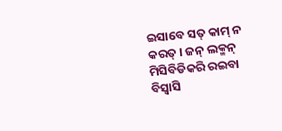ଇସାବେ ସତ୍ କାମ୍ ନ କରତ୍ । ଜନ୍ ଲକ୍ମନ୍ ମିସିବିଡିକରି ରଇବା ବିସ୍ବାସି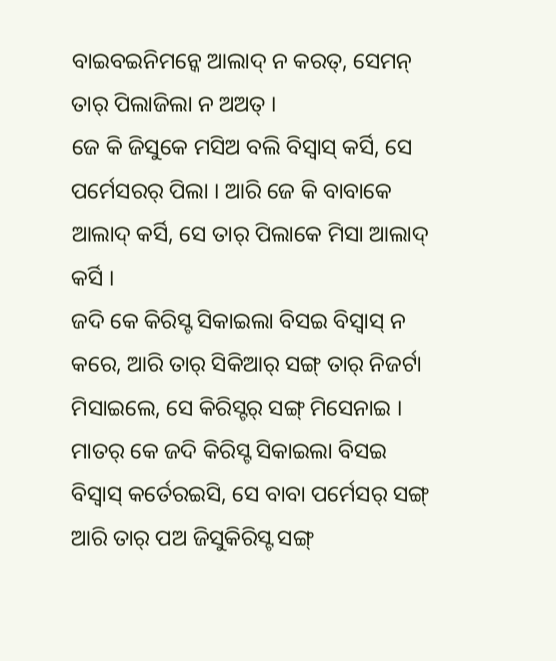ବାଇବଇନିମନ୍କେ ଆଲାଦ୍ ନ କରତ୍, ସେମନ୍ ତାର୍ ପିଲାଜିଲା ନ ଅଅତ୍ ।
ଜେ କି ଜିସୁକେ ମସିଅ ବଲି ବିସ୍ବାସ୍ କର୍ସି, ସେ ପର୍ମେସରର୍ ପିଲା । ଆରି ଜେ କି ବାବାକେ ଆଲାଦ୍ କର୍ସି, ସେ ତାର୍ ପିଲାକେ ମିସା ଆଲାଦ୍ କର୍ସି ।
ଜଦି କେ କିରିସ୍ଟ ସିକାଇଲା ବିସଇ ବିସ୍ବାସ୍ ନ କରେ, ଆରି ତାର୍ ସିକିଆର୍ ସଙ୍ଗ୍ ତାର୍ ନିଜର୍ଟା ମିସାଇଲେ, ସେ କିରିସ୍ଟର୍ ସଙ୍ଗ୍ ମିସେନାଇ । ମାତର୍ କେ ଜଦି କିରିସ୍ଟ ସିକାଇଲା ବିସଇ ବିସ୍ବାସ୍ କର୍ତେରଇସି, ସେ ବାବା ପର୍ମେସର୍ ସଙ୍ଗ୍ ଆରି ତାର୍ ପଅ ଜିସୁକିରିସ୍ଟ ସଙ୍ଗ୍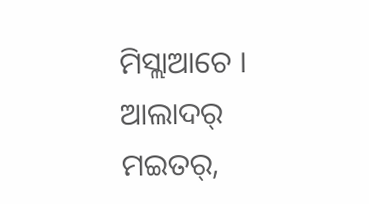ମିସ୍ଲାଆଚେ ।
ଆଲାଦର୍ ମଇତର୍,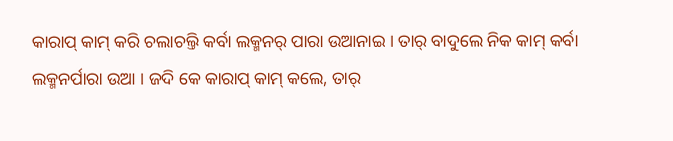କାରାପ୍ କାମ୍ କରି ଚଲାଚଲ୍ତି କର୍ବା ଲକ୍ମନର୍ ପାରା ଉଆନାଇ । ତାର୍ ବାଦୁଲେ ନିକ କାମ୍ କର୍ବା ଲକ୍ମନର୍ପାରା ଉଆ । ଜଦି କେ କାରାପ୍ କାମ୍ କଲେ, ତାର୍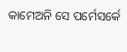କାମେଅନି ସେ ପର୍ମେସର୍କେ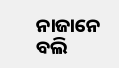ନାଜାନେ ବଲି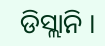ଡିସ୍ଲାନି ।